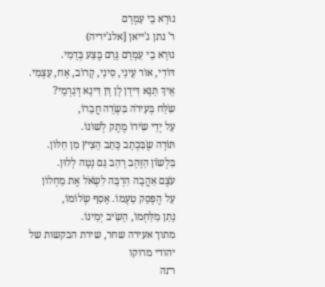נוּרָא בֵי עַמְרָם
ר' נתן ג'ייאן [אלג'יריה)
נוּרָא בֵי עַמְרָם גָּרַם בֶּצַע בְּדָמִי.
דּוׄדִי, אוׄר עֵינַי, סִינַי, קָרוׄב, אָח, עַצְמִי.
אֵיךְ תַּנָּא דִּידָן לָן דָּן דִּינָא דְּגַרְמֵי?
שִֹלַּח בְּעִירֹה בִּשְֹדֵה חֲבֵרוׄ,
עַל יְדֵי שִֹירוׄ מֶתֶק לְשׁוׄנוׄ.
תּוׄרָה שֶֹבִּכְתָב כָּתַב הֵצִיץ מִן חַלּוׄן.
בִּלְשֹוׄן הַזָּהָב רָהַב גַּם נָטָה לָלוּן.
עֹצֶם אַהֲבָה הִרְבָּה לִשְֹאֹל אֶת מַחְלוׄן
עַל הֶפְסֵק טַעְמוׄ. אָסַף שְֹלוׄמוׄ,
נָתַן מִלַּחְמוׄ, הֵשִֹיב יְמִינוׄ.
מתוך אעירה שחר, שירת הבקשות של יהודי מרוקו
ﬨה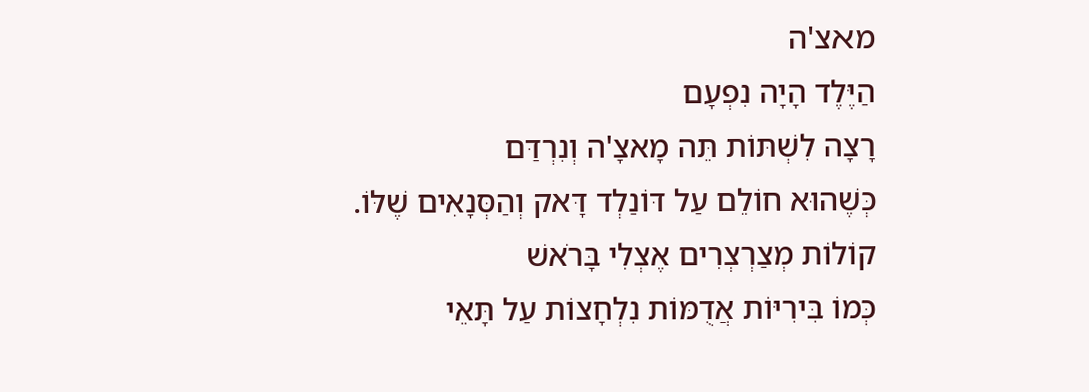מﬡצ'ה
הַיֶּלֶד הָיָה נִפְעָם
רָצָה לִשְׁתּוֹת תֵּה מָאצָ'ה וְנִרְדַּם
כְּשֶׁהוּא חוֹלֵם עַל דּוֹנַלְד דָּאק וְהַסְּנָאִים שֶׁלּוֹ.
קוֹלוֹת מְצַרְצְרִים אֶצְלִי בָּרֹאשׁ
כְּמוֹ בִּירִיּוֹת אֲדֻמּוֹת נִלְחָצוֹת עַל תָּאֵי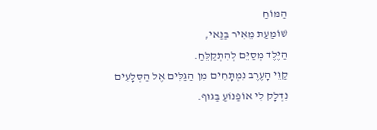הַמּוֹחַ
שׁוֹמַעַת מֵאִיר בַּנַּאי,
הַיֶּלֶד מְסַיֵּם לְהִתְקַלֵּחַ.
קַוֵּי הָעֶרֶב נִמְתָּחִים מִן הַגַּלִּים אֶל הַסְּלָעִים
נִדְלָק לִי אוֹפַנּוֹעַ בַּגּוּף.